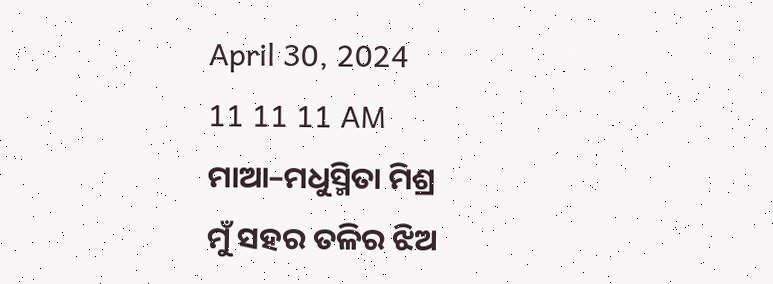April 30, 2024
11 11 11 AM
ମାଆ–ମଧୁସ୍ମିତା ମିଶ୍ର
ମୁଁ ସହର ତଳିର ଝିଅ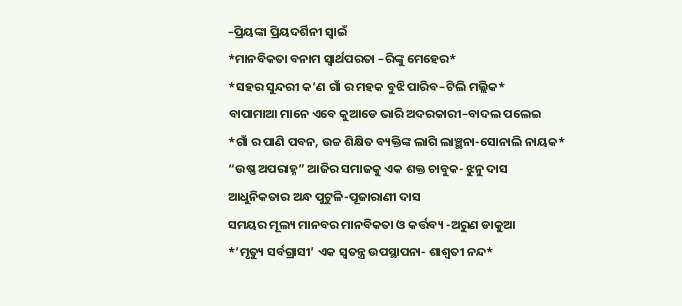–ପ୍ରିୟଙ୍କା ପ୍ରିୟଦର୍ଶିନୀ ସ୍ବାଇଁ
*ମାନବିକତା ବନାମ ସ୍ୱାର୍ଥପରତା –ରିଙ୍କୁ ମେହେର*
*ସହର ସୁନ୍ଦରୀ କ’ଣ ଗାଁ ର ମହକ ବୁଝି ପାରିବ–ଟିଲି ମଲ୍ଲିକ*
ବାପାମାଆ ମାନେ ଏବେ କୁଆଡେ ଭାରି ଅଦରକାରୀ–ବାଦଲ ପଲେଇ
*ଗାଁ ର ପାଣି ପବନ, ଉଚ୍ଚ ଶିକ୍ଷିତ ବ୍ୟକ୍ତିଙ୍କ ଲାଗି ଲାଞ୍ଛନା-ସୋନାଲି ନାୟକ*
“ଉଷ୍ଣ ଅପରାହ୍ନ” ଆଜିର ସମାଜକୁ ଏକ ଶକ୍ତ ଚାବୁକ- ଝୁନୁ ଦାସ
ଆଧୁନିକତାର ଅନ୍ଧ ପୁଟୁଳି-ପୂଜାରାଣୀ ଦାସ
ସମୟର ମୂଲ୍ୟ ମାନବର ମାନବିକତା ଓ କର୍ତ୍ତବ୍ୟ -ଅରୁଣ ଡାକୁଆ
*’ମୃତ୍ୟୁ ସର୍ବଗ୍ରାସୀ’ ଏକ ସ୍ୱତନ୍ତ୍ର ଉପସ୍ଥାପନା- ଶାଶ୍ଵତୀ ନନ୍ଦ*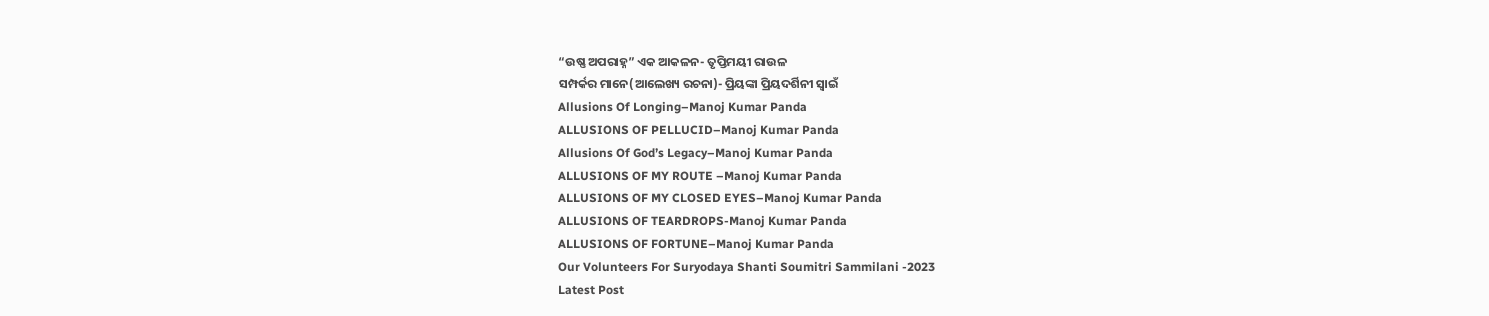“ଉଷ୍ଣ ଅପରାହ୍ନ” ଏକ ଆକଳନ- ତୃପ୍ତିମୟୀ ରାଉଳ
ସମ୍ପର୍କର ମାନେ(ଆଲେଖ୍ୟ ରଚନା)- ପ୍ରିୟଙ୍କା ପ୍ରିୟଦର୍ଶିନୀ ସ୍ୱାଇଁ
Allusions Of Longing–Manoj Kumar Panda
ALLUSIONS OF PELLUCID–Manoj Kumar Panda
Allusions Of God’s Legacy–Manoj Kumar Panda
ALLUSIONS OF MY ROUTE –Manoj Kumar Panda
ALLUSIONS OF MY CLOSED EYES–Manoj Kumar Panda
ALLUSIONS OF TEARDROPS-Manoj Kumar Panda
ALLUSIONS OF FORTUNE–Manoj Kumar Panda
Our Volunteers For Suryodaya Shanti Soumitri Sammilani -2023
Latest Post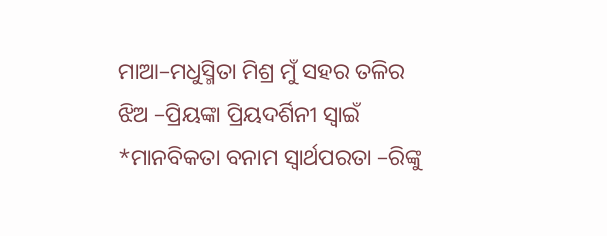ମାଆ–ମଧୁସ୍ମିତା ମିଶ୍ର ମୁଁ ସହର ତଳିର ଝିଅ –ପ୍ରିୟଙ୍କା ପ୍ରିୟଦର୍ଶିନୀ ସ୍ବାଇଁ *ମାନବିକତା ବନାମ ସ୍ୱାର୍ଥପରତା –ରିଙ୍କୁ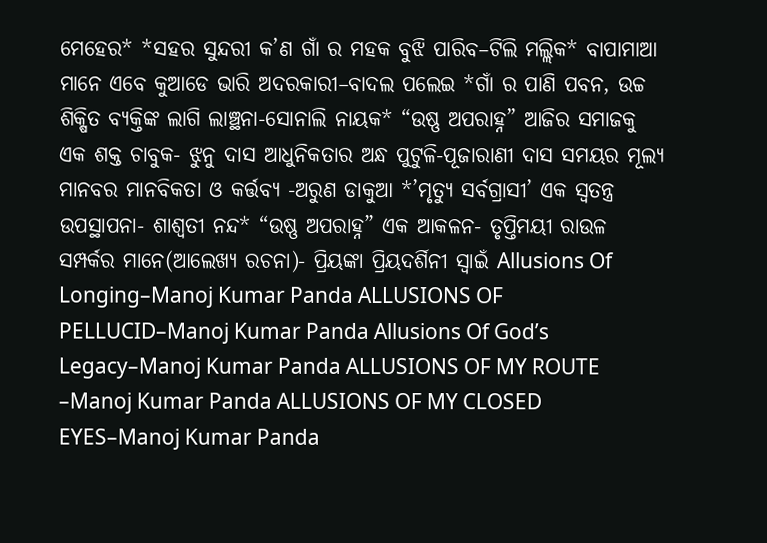ମେହେର* *ସହର ସୁନ୍ଦରୀ କ’ଣ ଗାଁ ର ମହକ ବୁଝି ପାରିବ–ଟିଲି ମଲ୍ଲିକ* ବାପାମାଆ ମାନେ ଏବେ କୁଆଡେ ଭାରି ଅଦରକାରୀ–ବାଦଲ ପଲେଇ *ଗାଁ ର ପାଣି ପବନ, ଉଚ୍ଚ ଶିକ୍ଷିତ ବ୍ୟକ୍ତିଙ୍କ ଲାଗି ଲାଞ୍ଛନା-ସୋନାଲି ନାୟକ* “ଉଷ୍ଣ ଅପରାହ୍ନ” ଆଜିର ସମାଜକୁ ଏକ ଶକ୍ତ ଚାବୁକ- ଝୁନୁ ଦାସ ଆଧୁନିକତାର ଅନ୍ଧ ପୁଟୁଳି-ପୂଜାରାଣୀ ଦାସ ସମୟର ମୂଲ୍ୟ ମାନବର ମାନବିକତା ଓ କର୍ତ୍ତବ୍ୟ -ଅରୁଣ ଡାକୁଆ *’ମୃତ୍ୟୁ ସର୍ବଗ୍ରାସୀ’ ଏକ ସ୍ୱତନ୍ତ୍ର ଉପସ୍ଥାପନା- ଶାଶ୍ଵତୀ ନନ୍ଦ* “ଉଷ୍ଣ ଅପରାହ୍ନ” ଏକ ଆକଳନ- ତୃପ୍ତିମୟୀ ରାଉଳ ସମ୍ପର୍କର ମାନେ(ଆଲେଖ୍ୟ ରଚନା)- ପ୍ରିୟଙ୍କା ପ୍ରିୟଦର୍ଶିନୀ ସ୍ୱାଇଁ Allusions Of Longing–Manoj Kumar Panda ALLUSIONS OF PELLUCID–Manoj Kumar Panda Allusions Of God’s Legacy–Manoj Kumar Panda ALLUSIONS OF MY ROUTE –Manoj Kumar Panda ALLUSIONS OF MY CLOSED EYES–Manoj Kumar Panda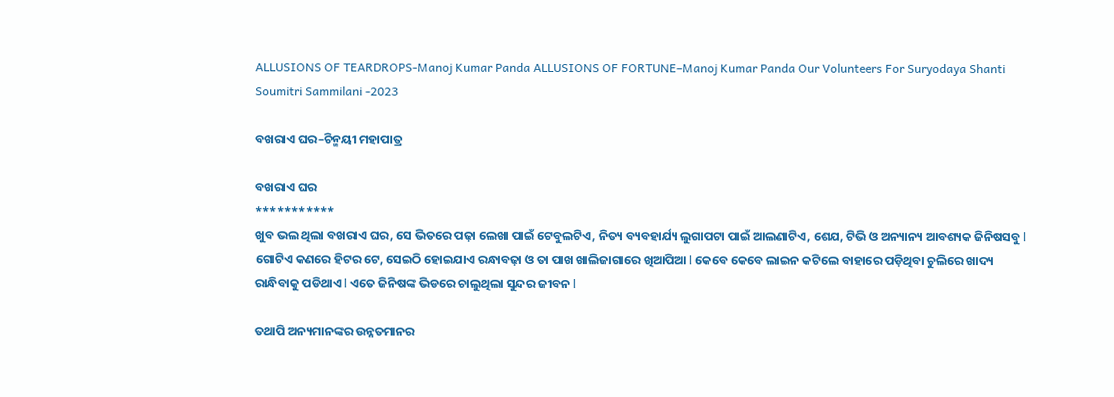ALLUSIONS OF TEARDROPS-Manoj Kumar Panda ALLUSIONS OF FORTUNE–Manoj Kumar Panda Our Volunteers For Suryodaya Shanti Soumitri Sammilani -2023

ବଖରାଏ ଘର–ଚିନ୍ମୟୀ ମହାପାତ୍ର

ବଖରାଏ ଘର
***********
ଖୁବ ଭଲ ଥିଲା ବଖରାଏ ଘର, ସେ ଭିତରେ ପଢ଼ା ଲେଖା ପାଇଁ ଟେବୁଲଟିଏ, ନିତ୍ୟ ବ୍ୟବହାର୍ଯ୍ୟ ଲୁଗାପଟା ପାଇଁ ଆଲଣାଟିଏ, ଶେଯ, ଟିଭି ଓ ଅନ୍ୟାନ୍ୟ ଆବଶ୍ୟକ ଜିନିଷସବୁ l ଗୋଟିଏ କଣରେ ହିଟର ଟେ, ସେଇଠି ହୋଇଯାଏ ରନ୍ଧାବଢ଼ା ଓ ତା ପାଖ ଖାଲିଜାଗାରେ ଖିଆପିଆ l କେବେ କେବେ ଲାଇନ କଟିଲେ ବାହାରେ ପଡ଼ିଥିବା ଚୁଲିରେ ଖାଦ୍ୟ ରାନ୍ଧିବାକୁ ପଡିଥାଏ l ଏତେ ଜିନିଷଙ୍କ ଭିଡରେ ଚାଲୁଥିଲା ସୁନ୍ଦର ଜୀବନ l

ତଥାପି ଅନ୍ୟମାନଙ୍କର ଉନ୍ନତମାନର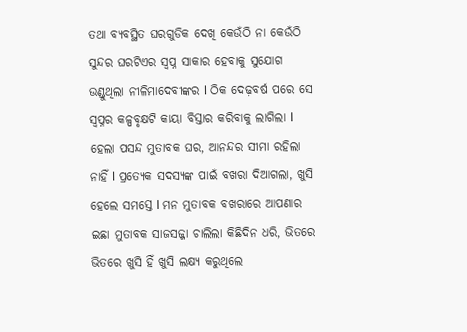ତଥା ବ୍ୟବସ୍ଥିତ ଘରଗୁଡିକ ଦେଖି କେଉଁଠି ନା କେଉଁଠି ସୁନ୍ଦର ଘରଟିଏର ସ୍ବପ୍ନ ସାକାର ହେବାକୁ ସୁଯୋଗ ଉଣ୍ଡୁଥିଲା ନୀଳିମାଦେବୀଙ୍କର l ଠିକ ଦେଢ଼ବର୍ଷ ପରେ ସେ ସ୍ୱପ୍ନର କଳ୍ପବୃକ୍ଷଟି କାୟା ବିସ୍ତାର କରିବାକୁ ଲାଗିଲା l ହେଲା ପସନ୍ଦ ମୁତାବକ ଘର, ଆନନ୍ଦର ସୀମା ରହିଲା ନାହିଁ l ପ୍ରତ୍ୟେକ ସଦସ୍ୟଙ୍କ ପାଇଁ ବଖରା ଦିଆଗଲା, ଖୁସି ହେଲେ ସମସ୍ତେ l ମନ ମୁତାବକ ବଖରାରେ ଆପଣାର ଇଛା ମୁତାବକ ସାଜସଜ୍ଜା ଚାଲିଲା କିଛିଦିନ ଧରି, ଭିତରେ ଭିତରେ ଖୁସି ହିଁ ଖୁସି ଲକ୍ଷ୍ୟ କରୁଥିଲେ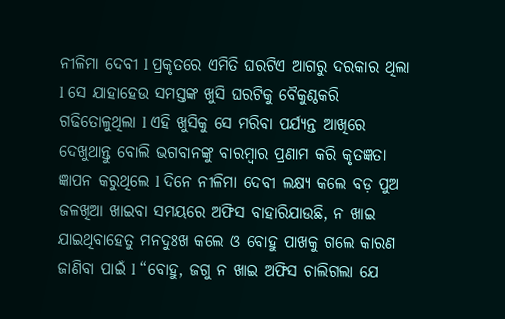ନୀଳିମା ଦେବୀ l ପ୍ରକୃତରେ ଏମିତି ଘରଟିଏ ଆଗରୁ ଦରକାର ଥିଲା l ସେ ଯାହାହେଉ ସମସ୍ତଙ୍କ ଖୁସି ଘରଟିକୁ ବୈକୁଣ୍ଠକରି ଗଢିତୋଳୁଥିଲା l ଏହି ଖୁସିକୁ ସେ ମରିବା ପର୍ଯ୍ୟନ୍ତ ଆଖିରେ ଦେଖୁଥାନ୍ତୁ ବୋଲି ଭଗବାନଙ୍କୁ ବାରମ୍ବାର ପ୍ରଣାମ କରି କୃତଜ୍ଞତା ଜ୍ଞାପନ କରୁଥିଲେ l ଦିନେ ନୀଳିମା ଦେବୀ ଲକ୍ଷ୍ୟ କଲେ ବଡ଼ ପୁଅ ଜଳଖିଆ ଖାଇବା ସମୟରେ ଅଫିସ ବାହାରିଯାଉଛି, ନ ଖାଇ ଯାଇଥିବାହେତୁ ମନଦୁଃଖ କଲେ ଓ ବୋହୁ ପାଖକୁ ଗଲେ କାରଣ ଜାଣିବା ପାଇଁ l “ବୋହୁ, ଜଗୁ ନ ଖାଇ ଅଫିସ ଚାଲିଗଲା ଯେ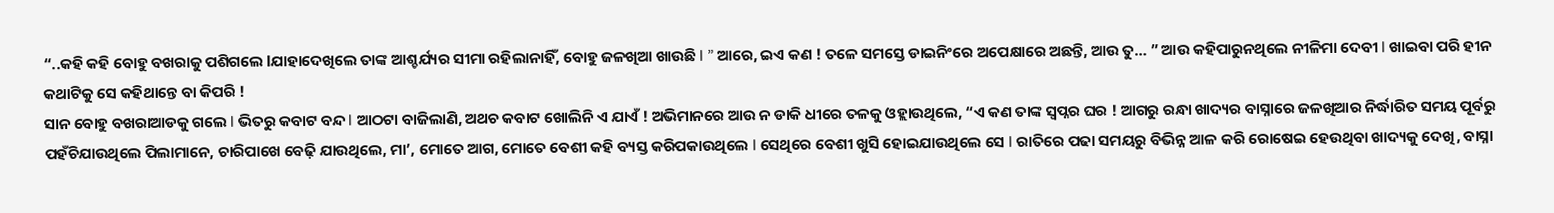“..କହି କହି ବୋହୁ ବଖରାକୁ ପଶିଗଲେ lଯାହାଦେଖିଲେ ତାଙ୍କ ଆଶ୍ଚର୍ଯ୍ୟର ସୀମା ରହିଲାନାହିଁ, ବୋହୁ ଜଳଖିଆ ଖାଉଛି l ” ଆରେ, ଇଏ କଣ ! ତଳେ ସମସ୍ତେ ଡାଇନିଂରେ ଅପେକ୍ଷାରେ ଅଛନ୍ତି, ଆଉ ତୁ… ” ଆଉ କହିପାରୁନଥିଲେ ନୀଳିମା ଦେବୀ l ଖାଇବା ପରି ହୀନ କଥାଟିକୁ ସେ କହିଥାନ୍ତେ ବା କିପରି !
ସାନ ବୋହୁ ବଖରାଆଡକୁ ଗଲେ l ଭିତରୁ କବାଟ ବନ୍ଦ l ଆଠଟା ବାଜିଲାଣି, ଅଥଚ କବାଟ ଖୋଲିନି ଏ ଯାଏଁ ! ଅଭିମାନରେ ଆଉ ନ ଡାକି ଧୀରେ ତଳକୁ ଓହ୍ଲାଉଥିଲେ, “ଏ କଣ ତାଙ୍କ ସ୍ୱପ୍ନର ଘର ! ଆଗରୁ ରନ୍ଧା ଖାଦ୍ୟର ବାସ୍ନାରେ ଜଳଖିଆର ନିର୍ଦ୍ଧାରିତ ସମୟ ପୂର୍ବରୁ ପହଁଚିଯାଉଥିଲେ ପିଲାମାନେ, ଚାରିପାଖେ ବେଢ଼ି ଯାଉଥିଲେ, ମା’, ମୋତେ ଆଗ, ମୋତେ ବେଶୀ କହି ବ୍ୟସ୍ତ କରିପକାଉଥିଲେ l ସେଥିରେ ବେଶୀ ଖୁସି ହୋଇଯାଉଥିଲେ ସେ l ରାତିରେ ପଢା ସମୟରୁ ବିଭିନ୍ନ ଆଳ କରି ରୋଷେଇ ହେଉଥିବା ଖାଦ୍ୟକୁ ଦେଖି, ବାସ୍ନା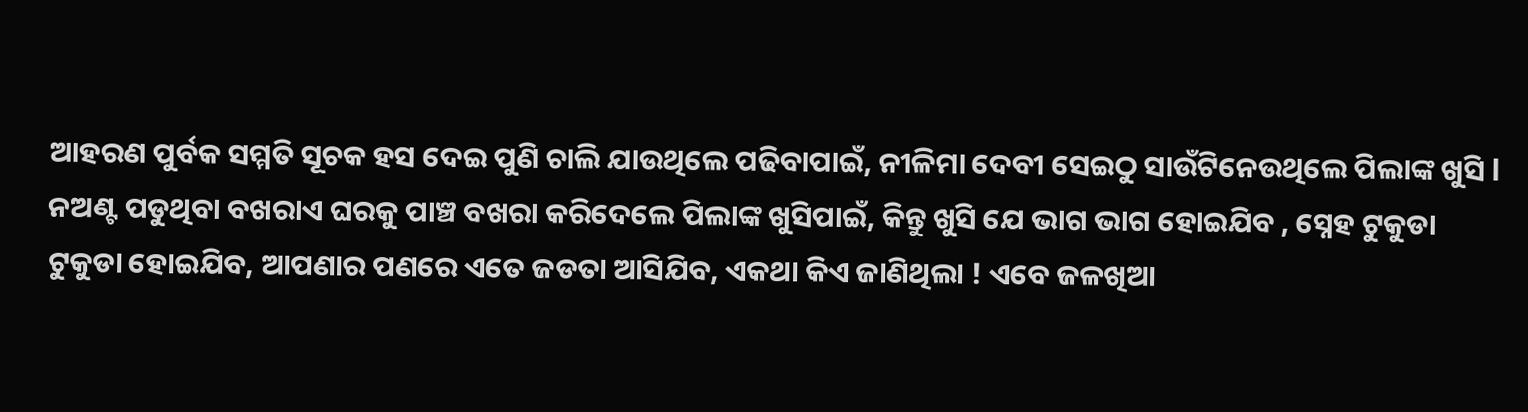ଆହରଣ ପୁର୍ବକ ସମ୍ମତି ସୂଚକ ହସ ଦେଇ ପୁଣି ଚାଲି ଯାଉଥିଲେ ପଢିବାପାଇଁ, ନୀଳିମା ଦେବୀ ସେଇଠୁ ସାଉଁଟିନେଉଥିଲେ ପିଲାଙ୍କ ଖୁସି l
ନଅଣ୍ଟ ପଡୁଥିବା ବଖରାଏ ଘରକୁ ପାଞ୍ଚ ବଖରା କରିଦେଲେ ପିଲାଙ୍କ ଖୁସିପାଇଁ, କିନ୍ତୁ ଖୁସି ଯେ ଭାଗ ଭାଗ ହୋଇଯିବ , ସ୍ନେହ ଟୁକୁଡା ଟୁକୁଡା ହୋଇଯିବ, ଆପଣାର ପଣରେ ଏତେ ଜଡତା ଆସିଯିବ, ଏକଥା କିଏ ଜାଣିଥିଲା ! ଏବେ ଜଳଖିଆ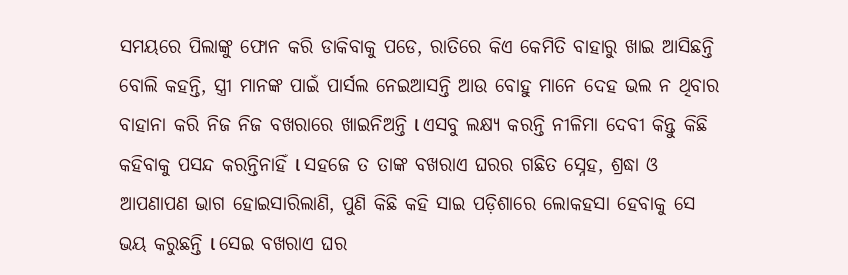ସମୟରେ ପିଲାଙ୍କୁ ଫୋନ କରି ଡାକିବାକୁ ପଡେ, ରାତିରେ କିଏ କେମିତି ବାହାରୁ ଖାଇ ଆସିଛନ୍ତି ବୋଲି କହନ୍ତି, ସ୍ତ୍ରୀ ମାନଙ୍କ ପାଇଁ ପାର୍ସଲ ନେଇଆସନ୍ତି ଆଉ ବୋହୁ ମାନେ ଦେହ ଭଲ ନ ଥିବାର ବାହାନା କରି ନିଜ ନିଜ ବଖରାରେ ଖାଇନିଅନ୍ତି l ଏସବୁ ଲକ୍ଷ୍ୟ କରନ୍ତି ନୀଳିମା ଦେବୀ କିନ୍ତୁ କିଛି କହିବାକୁ ପସନ୍ଦ କରନ୍ତିନାହିଁ l ସହଜେ ତ ତାଙ୍କ ବଖରାଏ ଘରର ଗଛିତ ସ୍ନେହ, ଶ୍ରଦ୍ଧା ଓ ଆପଣାପଣ ଭାଗ ହୋଇସାରିଲାଣି, ପୁଣି କିଛି କହି ସାଇ ପଡ଼ିଶାରେ ଲୋକହସା ହେବାକୁ ସେ ଭୟ କରୁଛନ୍ତି l ସେଇ ବଖରାଏ ଘର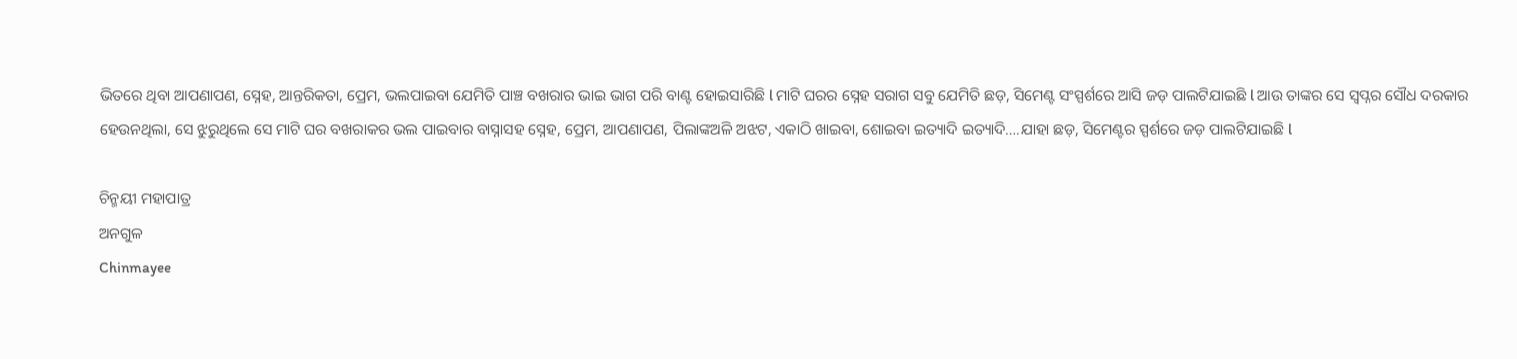ଭିତରେ ଥିବା ଆପଣାପଣ, ସ୍ନେହ, ଆନ୍ତରିକତା, ପ୍ରେମ, ଭଲପାଇବା ଯେମିତି ପାଞ୍ଚ ବଖରାର ଭାଇ ଭାଗ ପରି ବାଣ୍ଟ ହୋଇସାରିଛି l ମାଟି ଘରର ସ୍ନେହ ସରାଗ ସବୁ ଯେମିତି ଛଡ଼, ସିମେଣ୍ଟ ସଂସ୍ପର୍ଶରେ ଆସି ଜଡ଼ ପାଲଟିଯାଇଛି l ଆଉ ତାଙ୍କର ସେ ସ୍ୱପ୍ନର ସୌଧ ଦରକାର ହେଉନଥିଲା, ସେ ଝୁରୁଥିଲେ ସେ ମାଟି ଘର ବଖରାକର ଭଲ ପାଇବାର ବାସ୍ନାସହ ସ୍ନେହ, ପ୍ରେମ, ଆପଣାପଣ, ପିଲାଙ୍କଅଳି ଅଝଟ, ଏକାଠି ଖାଇବା, ଶୋଇବା ଇତ୍ୟାଦି ଇତ୍ୟାଦି….ଯାହା ଛଡ଼, ସିମେଣ୍ଟର ସ୍ପର୍ଶରେ ଜଡ଼ ପାଲଟିଯାଇଛି l

ଚିନ୍ମୟୀ ମହାପାତ୍ର
ଅନଗୁଳ
Chinmayee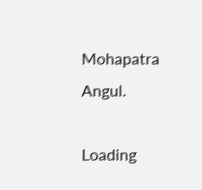Mohapatra
Angul.

Loading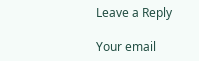Leave a Reply

Your email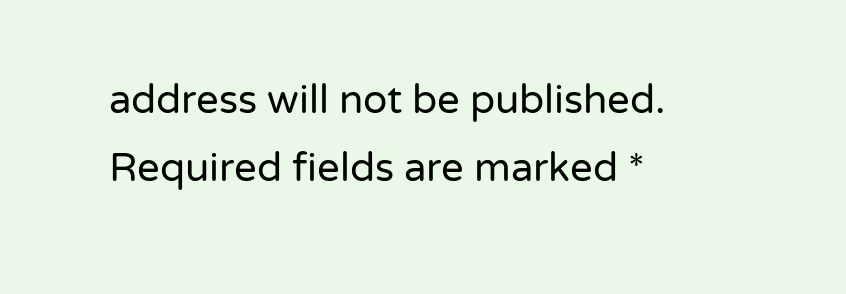address will not be published. Required fields are marked *